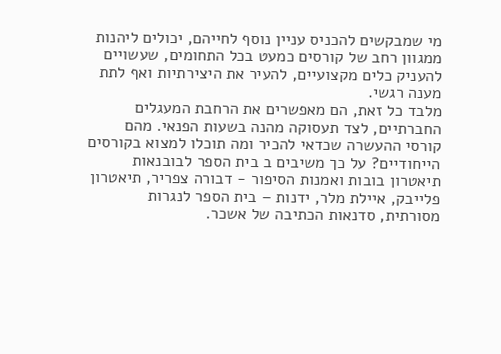מי שמבקשים להכניס עניין נוסף לחייהם, יכולים ליהנות ממגוון רחב של קורסים כמעט בכל התחומים, שעשויים להעניק כלים מקצועיים, להעיר את היצירתיות ואף לתת מענה רגשי.
מלבד כל זאת, הם מאפשרים את הרחבת המעגלים החברתיים, לצד תעסוקה מהנה בשעות הפנאי. מהם קורסי ההעשרה שכדאי להכיר ומה תוכלו למצוא בקורסים הייחודיים? על כך משיבים ב בית הספר לבובנאות תיאטרון בובות ואמנות הסיפור - דבורה צפריר, תיאטרון פלייבק, איילת מלר, ידנות – בית הספר לנגרות מסורתית, סדנאות הכתיבה של אשכר.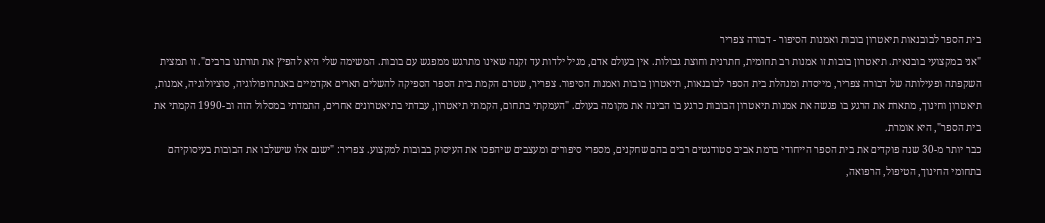בית הספר לבובנאות תיאטרון בובות ואמנות הסיפור - דבורה צפריר
"אני במקצועי בובנאית. תיאטרון בובות זו אמנות רב תחומית, חתרנית וחוצת גבולות. אין בעולם אדם, מגיל ילדות עד זקנה שאינו מתרגש ממפגש עם בובות. המשימה שלי היא להפיץ את תורתנו ברבים". זו תמצית השקפתה ופעילותה של דבורה צפריר, מייסדת ומנהלת בית הספר לבובנאות, תיאטרון בובות ואמנות הסיפור. צפריר, שטרם הקמת בית הספר הספיקה להשלים תארים אקדמיים באנתרופולוגיה, סוציולוגיה, אמנות, תיאטרון וחינוך, מתארת את הרגע בו פגשה את אמנות תיאטרון הבובות כרגע בו הבינה את מקומה בעולם. "העמקתי בתחום, הקמתי תיאטרון, עבדתי בתיאטרונים אחרים, התמדתי במסלול הזה וב-1990 הקמתי את בית הספר", היא אומרת.
כבר יותר מ-30 שנה פוקדים את בית הספר הייחודי ברמת אביב סטודנטים רבים בהם שחקנים, מספרי סיפורים ומעצבים שיהפכו את העיסוק בבובות למקצוע. צפריר: "ישנם אלו שישלבו את הבובות בעיסוקיהם בתחומי החינוך, הטיפול, הרפואה,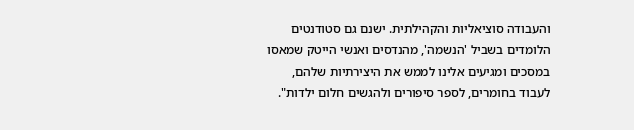והעבודה סוציאליות והקהילתית. ישנם גם סטודנטים הלומדים בשביל 'הנשמה', מהנדסים ואנשי הייטק שמאסו במסכים ומגיעים אלינו לממש את היצירתיות שלהם, לעבוד בחומרים, לספר סיפורים ולהגשים חלום ילדות".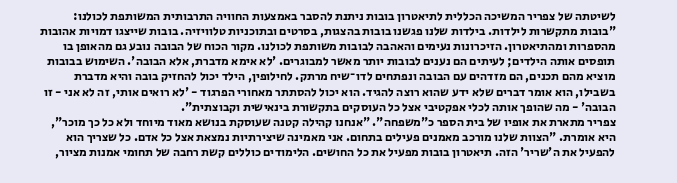לשיטתה של צפריר המשיכה הכללית לתיאטרון בובות ניתנת להסבר באמצעות החוויה התרבותית המשותפת לכולנו: "בובות מתקשרות לילדות. בילדות שלנו פגשנו בובות בהצגות, בסרטים ובתוכניות טלוויזיה. בובות שייצגו דמויות אהובות מהספרות ומהתיאטרון. הזיכרונות נעימים והאהבה לבובות משותפת לכולנו. מקור הכוח של הבובה נובע גם מהאופן בו תופסים אותה הילדים; לעיתים הם נענים לבובות יותר מאשר למבוגרים. 'לא אימא מדברת, אלא הבובה'. השימוש בבובות מוציא מהם תכנים, הם מזדהים עם הבובה ונפתחים לדו־שיח מרתק. לחילופין, הילד יכול להחזיק בובה והיא מדברת בשבילו, הוא אומר דברים שלא ידע שהוא רוצה להגיד. הוא יכול להסתתר מאחורי הפרגוד - 'לא רואים אותי, זה לא אני - זו הבובה' - מה שהופך אותה לכלי אפקטיבי אצל כל העוסקים בתקשורת בינאישית וקבוצתית".
צפריר מתארת את אופיו של בית הספר כ"משפחה". "אנחנו קהילה קטנה שעוסקת בנושא מאוד מיוחד ולא כל כך מוכר", היא אומרת. "הצוות שלנו מורכב מאמנים פעילים בתחום. אני מאמינה שיצירתיות נמצאת אצל כל אדם. כל שצריך הוא להפעיל את ה'שריר' הזה. תיאטרון בובות מפעיל את כל החושים. הלימודים כוללים קשת רחבה של תחומי אמנות מציור,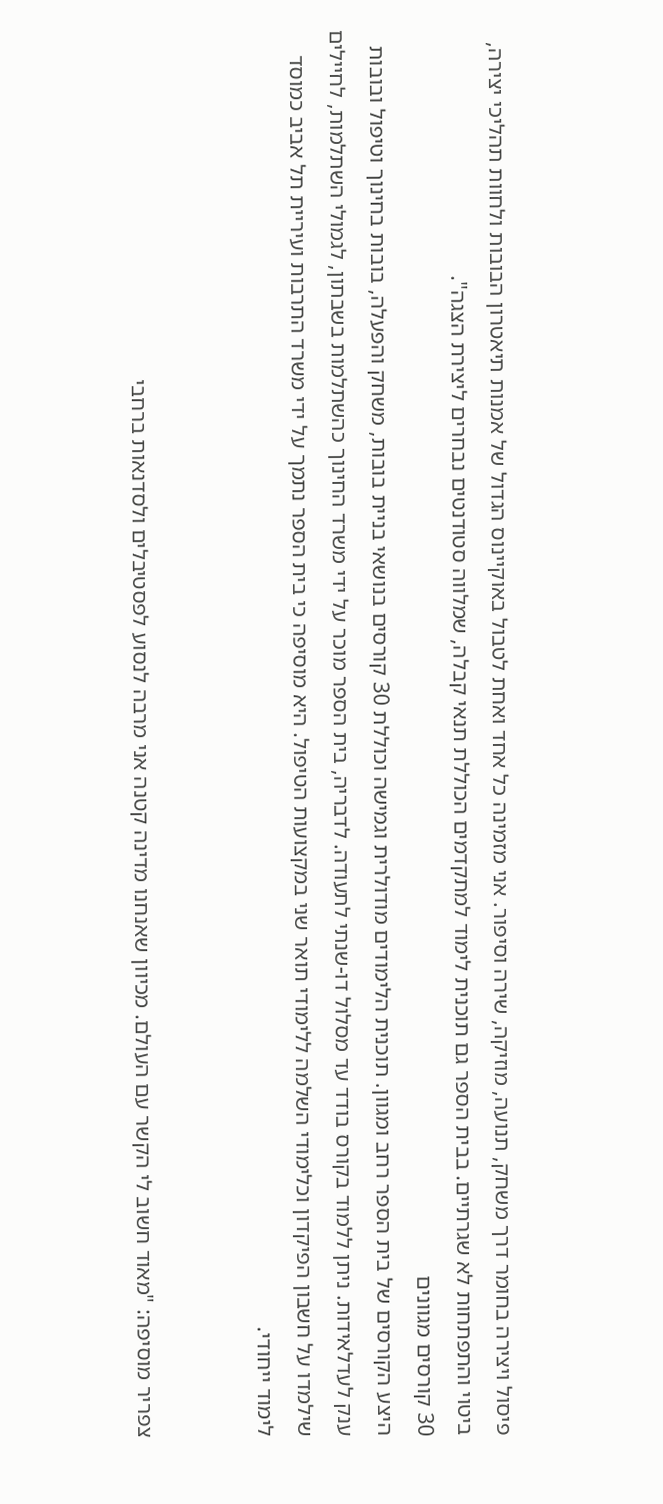פיסול ויצירה בחומר דרך משחק, תנועה, מוזיקה, שירה וסיפור. אני מזמינה כל אחד ואחת לטבול באוקיינוס הגדול של אמנות תיאטרון הבובות ולחוות תהליכי יצירה, ביטוי והתפתחות לא שגרתיים. בבית הספר גם תוכנית לימוד למתקדמים הכוללת תנאי קבלה, שמלווה סטודנטים נבחרים ליצירת הצגה".
30 קורסים מגוונים
היצע הקורסים של בית הספר רחב ומגוון. תוכנית הלימודים מודולרית וגמישה וכוללת 30 קורסים בנושאי בניית בובות, משחק והפעלה, בובות בחינוך וטיפול ובובות ענק לעדלאידות. ניתן ללמוד בקורס בודד עד מסלול דו-שנתי לתעודה. לדבריה, בית הספר מוכר על ידי משרד החינוך כהשתלמות בשבתון, לגמולי השתלמות, לחיילים שילמדו על חשבון הפיקדון וכלימודי השלמה ללימודי תואר שני במקצועות הטיפול. היא מוסיפה כי בית הספר נתמך על ידי משרד התרבות ועיריית תל אביב כמוסד לימוד ייחודי.


צפריר מוסיפה: "מאוד חשוב לי הקשר עם העולם. מכיוון שאנחנו מדינה קטנה אני מרבה לנסוע לפסטיבלים ולסדנאות ברחבי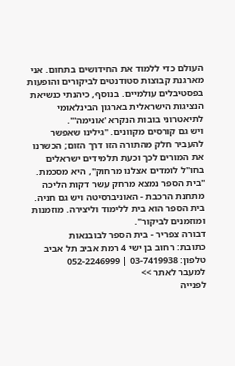העולם כדי ללמוד את החידושים בתחום. אני מארגנת קבוצות סטודנטים לביקורים והופעות בפסטיבלים עולמיים. בנוסף, כיהנתי כנשיאת הנציגות הישראלית בארגון הבינלאומי לתיאטרוני בובות הנקרא 'אונימה'".
ויש גם קורסים מקוונים. "גילינו שאפשר להעביר חלק מהתורה הזו דרך הזום; הכשרנו את המורים לכך וכעת תלמידים ישראלים בחו"ל לומדים אצלנו מרחוק", היא מסכמת. "בית הספר נמצא מרחק עשר דקות הליכה מתחנת הרכבת - האוניברסיטה ויש גם חניה. בית הספר הוא בית ללימוד וליצירה. מוזמנות ומוזמנים לביקור".
דבורה צפריר - בית הספר לבובנאות
כתובת: רחוב בן ישי 4 רמת אביב תל אביב
טלפון: 03-7419938 | 052-2246999
למעבר לאתר >>
לפנייה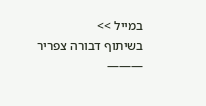במייל >>
בשיתוף דבורה צפריר
———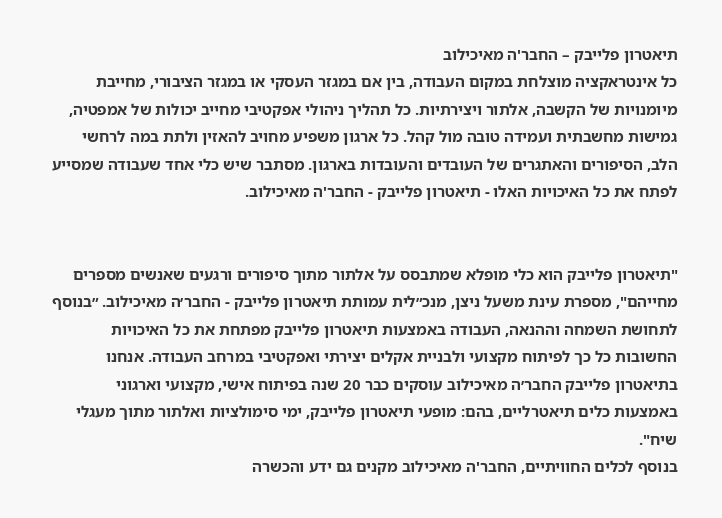תיאטרון פלייבק – החבר'ה מאיכילוב
כל אינטראקציה מוצלחת במקום העבודה, בין אם במגזר העסקי או במגזר הציבורי, מחייבת מיומנויות של הקשבה, אלתור ויצירתיות. כל תהליך ניהולי אפקטיבי מחייב יכולות של אמפטיה, גמישות מחשבתית ועמידה טובה מול קהל. כל ארגון משפיע מחויב להאזין ולתת במה לרחשי הלב, הסיפורים והאתגרים של העובדים והעובדות בארגון. מסתבר שיש כלי אחד שעבודה שמסייע לפתח את כל האיכויות האלו - תיאטרון פלייבק - החבר'ה מאיכילוב.


"תיאטרון פלייבק הוא כלי מופלא שמתבסס על אלתור מתוך סיפורים ורגעים שאנשים מספרים מחייהם", מספרת עינת משעל ניצן, מנכ״לית עמותת תיאטרון פלייבק - החבר׳ה מאיכילוב. ״בנוסף לתחושת השמחה וההנאה, העבודה באמצעות תיאטרון פלייבק מפתחת את כל האיכויות החשובות כל כך לפיתוח מקצועי ולבניית אקלים יצירתי ואפקטיבי במרחב העבודה. אנחנו בתיאטרון פלייבק החבר׳ה מאיכילוב עוסקים כבר 20 שנה בפיתוח אישי, מקצועי וארגוני באמצעות כלים תיאטרליים, בהם: מופעי תיאטרון פלייבק, ימי סימולציות ואלתור מתוך מעגלי שיח".
בנוסף לכלים החוויתיים, החבר'ה מאיכילוב מקנים גם ידע והכשרה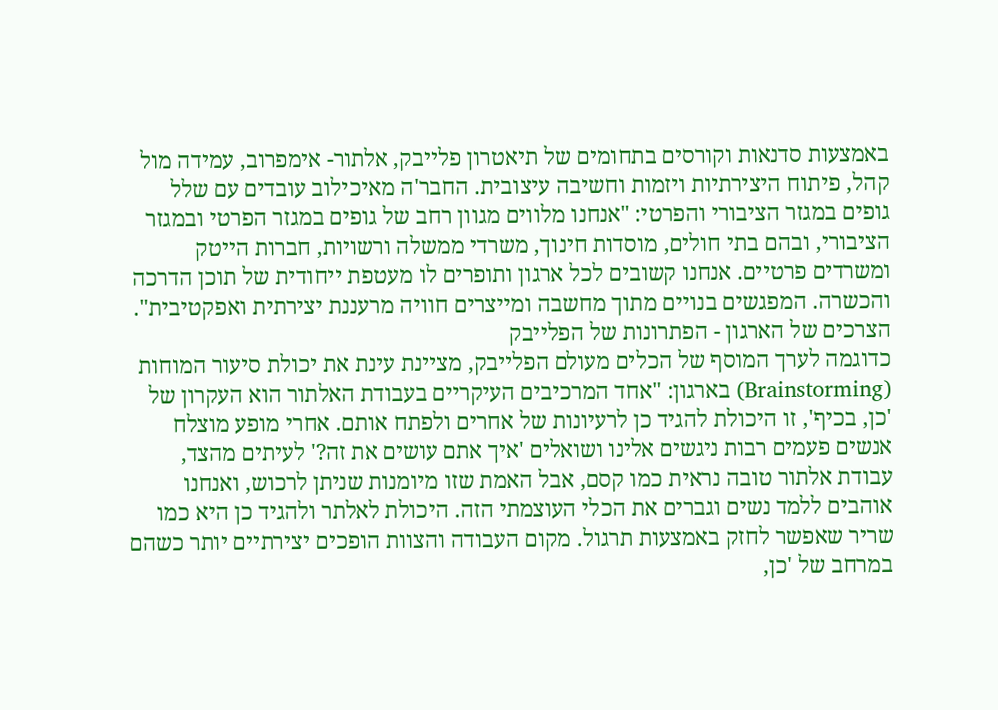באמצעות סדנאות וקורסים בתחומים של תיאטרון פלייבק, אלתור- אימפרוב, עמידה מול קהל, פיתוח היצירתיות ויזמות וחשיבה עיצובית. החבר'ה מאיכילוב עובדים עם שלל גופים במגזר הציבורי והפרטי: "אנחנו מלווים מגוון רחב של גופים במגזר הפרטי ובמגזר הציבורי, ובהם בתי חולים, מוסדות חינוך, משרדי ממשלה ורשויות, חברות הייטק ומשרדים פרטיים. אנחנו קשובים לכל ארגון ותופרים לו מעטפת ייחודית של תוכן הדרכה והכשרה. המפגשים בנויים מתוך מחשבה ומייצרים חוויה מרעננת יצירתית ואפקטיבית".
הצרכים של הארגון - הפתרונות של הפלייבק
כדוגמה לערך המוסף של הכלים מעולם הפלייבק, מציינת עינת את יכולת סיעור המוחות (Brainstorming) בארגון: "אחד המרכיבים העיקריים בעבודת האלתור הוא העקרון של 'כן, בכיף', זו היכולת להגיד כן לרעיונות של אחרים ולפתח אותם. אחרי מופע מוצלח אנשים פעמים רבות ניגשים אלינו ושואלים 'איך אתם עושים את זה?' לעיתים מהצד, עבודת אלתור טובה נראית כמו קסם, אבל האמת שזו מיומנות שניתן לרכוש, ואנחנו אוהבים ללמד נשים וגברים את הכלי העוצמתי הזה. היכולת לאלתר ולהגיד כן היא כמו שריר שאפשר לחזק באמצעות תרגול. מקום העבודה והצוות הופכים יצירתיים יותר כשהם במרחב של 'כן,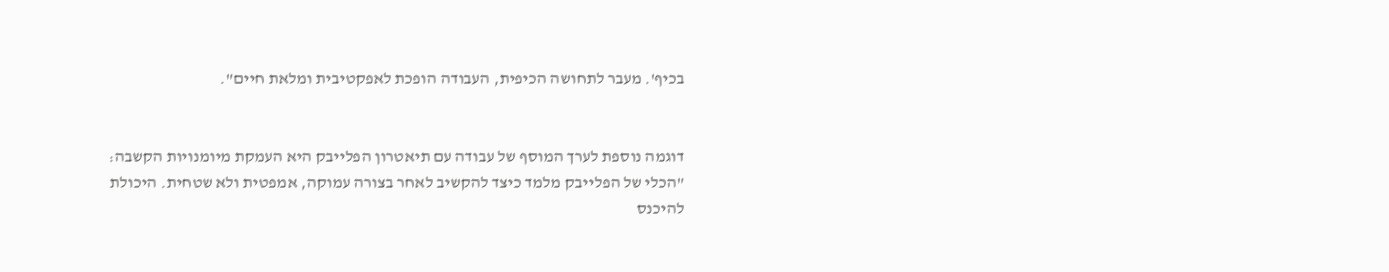בכיף'. מעבר לתחושה הכיפית, העבודה הופכת לאפקטיבית ומלאת חיים".


דוגמה נוספת לערך המוסף של עבודה עם תיאטרון הפלייבק היא העמקת מיומנויות הקשבה: "הכלי של הפלייבק מלמד כיצד להקשיב לאחר בצורה עמוקה, אמפטית ולא שטחית. היכולת להיכנס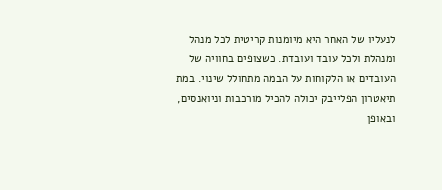לנעליו של האחר היא מיומנות קריטית לכל מנהל ומנהלת ולכל עובד ועובדת. כשצופים בחוויה של העובדים או הלקוחות על הבמה מתחולל שינוי. במת תיאטרון הפלייבק יכולה להכיל מורכבות וניואנסים, ובאופן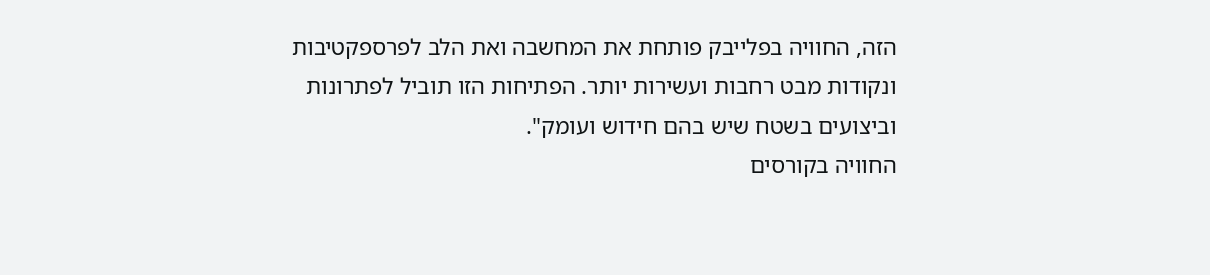הזה, החוויה בפלייבק פותחת את המחשבה ואת הלב לפרספקטיבות ונקודות מבט רחבות ועשירות יותר. הפתיחות הזו תוביל לפתרונות וביצועים בשטח שיש בהם חידוש ועומק".
החוויה בקורסים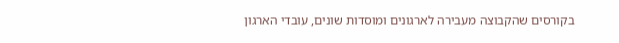בקורסים שהקבוצה מעבירה לארגונים ומוסדות שונים, עובדי הארגון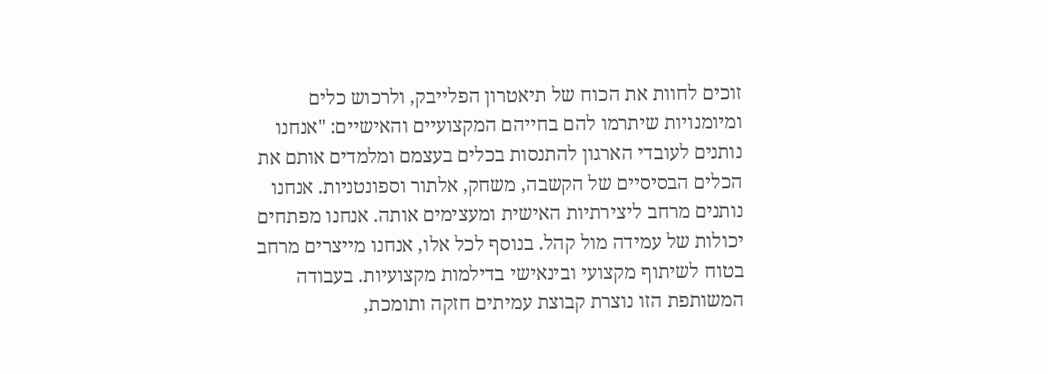זוכים לחוות את הכוח של תיאטרון הפלייבק, ולרכוש כלים ומיומנויות שיתרמו להם בחייהם המקצועיים והאישיים: "אנחנו נותנים לעובדי הארגון להתנסות בכלים בעצמם ומלמדים אותם את הכלים הבסיסיים של הקשבה, משחק, אלתור וספונטניות. אנחנו נותנים מרחב ליצירתיות האישית ומעצימים אותה. אנחנו מפתחים יכולות של עמידה מול קהל. בנוסף לכל אלו, אנחנו מייצרים מרחב בטוח לשיתוף מקצועי ובינאישי בדילמות מקצועיות. בעבודה המשותפת הזו נוצרת קבוצת עמיתים חזקה ותומכת,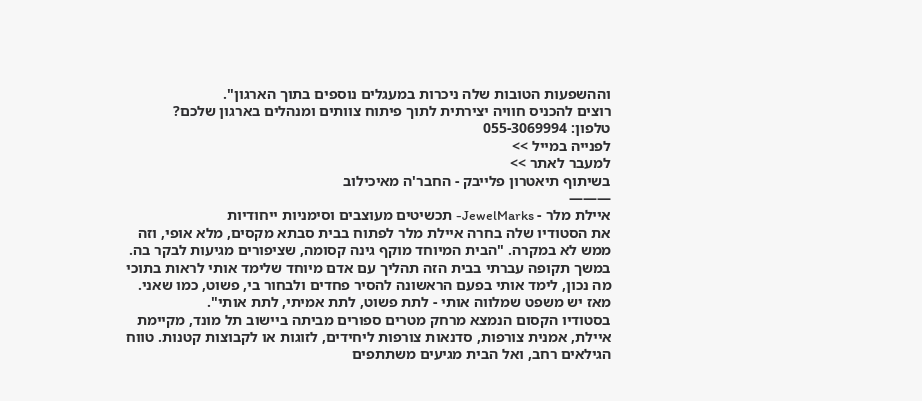וההשפעות הטובות שלה ניכרות במעגלים נוספים בתוך הארגון".
רוצים להכניס חוויה יצירתית לתוך פיתוח צוותים ומנהלים בארגון שלכם?
טלפון: 055-3069994
לפנייה במייל >>
למעבר לאתר >>
בשיתוף תיאטרון פלייבק - החבר'ה מאיכילוב
———
איילת מלר - JewelMarks- תכשיטים מעוצבים וסימניות ייחודיות
את הסטודיו שלה בחרה איילת מלר לפתוח בבית סבתא מקסים, מלא אופי, וזה ממש לא במקרה. "הבית המיוחד מוקף גינה קסומה, שציפורים מגיעות לבקר בה. במשך תקופה עברתי בבית הזה תהליך עם אדם מיוחד שלימד אותי לראות בתוכי מה נכון, לימד אותי בפעם הראשונה להסיר פחדים ולבחור בי, פשוט, כמו שאני. מאז יש משפט שמלווה אותי - לתת פשוט, לתת אמיתי, לתת אותי".
בסטודיו הקסום הנמצא מרחק מטרים ספורים מביתה ביישוב תל מונד, מקיימת איילת, אמנית צורפות, סדנאות צורפות ליחידים, לזוגות או לקבוצות קטנות. טווח הגילאים רחב, ואל הבית מגיעים משתתפים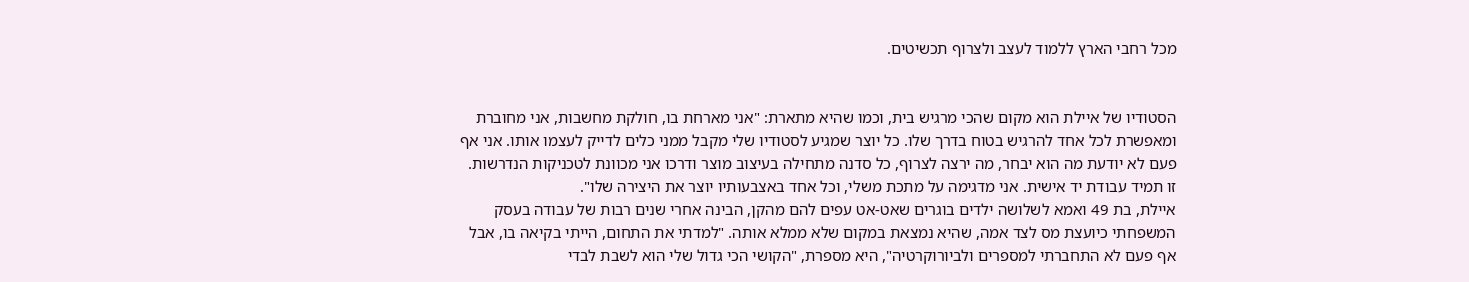מכל רחבי הארץ ללמוד לעצב ולצרוף תכשיטים.


הסטודיו של איילת הוא מקום שהכי מרגיש בית, וכמו שהיא מתארת: "אני מארחת בו, חולקת מחשבות, אני מחוברת ומאפשרת לכל אחד להרגיש בטוח בדרך שלו. כל יוצר שמגיע לסטודיו שלי מקבל ממני כלים לדייק לעצמו אותו. אני אף פעם לא יודעת מה הוא יבחר, מה ירצה לצרוף, כל סדנה מתחילה בעיצוב מוצר ודרכו אני מכוונת לטכניקות הנדרשות. זו תמיד עבודת יד אישית. אני מדגימה על מתכת משלי, וכל אחד באצבעותיו יוצר את היצירה שלו".
איילת, בת 49 ואמא לשלושה ילדים בוגרים שאט-אט עפים להם מהקן, הבינה אחרי שנים רבות של עבודה בעסק המשפחתי כיועצת מס לצד אמה, שהיא נמצאת במקום שלא ממלא אותה. "למדתי את התחום, הייתי בקיאה בו, אבל אף פעם לא התחברתי למספרים ולביורוקרטיה", היא מספרת, "הקושי הכי גדול שלי הוא לשבת לבדי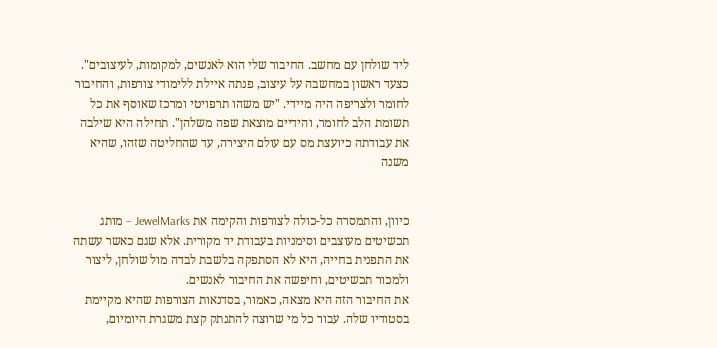ליד שולחן עם מחשב. החיבור שלי הוא לאנשים, למקומות, לעיצובים".
כצעד ראשון במחשבה על עיצוב, פנתה איילת ללימודי צורפות, והחיבור לחומר ולצריפה היה מיידי. "יש משהו תרפויטי ומרכז שאוסף את כל תשומת הלב לחומר, והידיים מוצאת שפה משלהן". תחילה היא שילבה את עבודתה כיועצת מס עם עולם היצירה, עד שהחליטה שזהו, שהיא משנה


כיוון, והתמסרה כל-כולה לצורפות והקימה את JewelMarks – מותג תכשיטים מעוצבים וסימניות בעבודת יד מקורית. אלא שגם כאשר עשתה את התפנית בחייה, היא לא הסתפקה בלשבת לבדה מול שולחן, ליצור ולמכור תכשיטים, וחיפשה את החיבור לאנשים.
את החיבור הזה היא מצאה, כאמור, בסדנאות הצורפות שהיא מקיימת בסטודיו שלה. עבור כל מי שרוצה להתנתק קצת משגרת היומיום,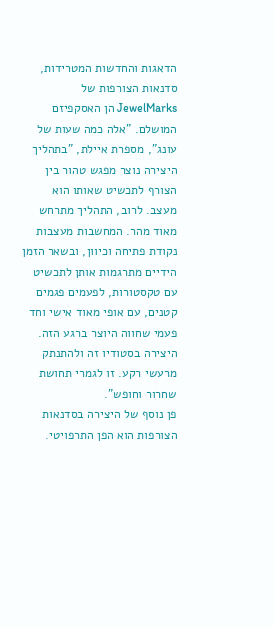הדאגות והחדשות המטרידות, סדנאות הצורפות של JewelMarks הן האסקפיזם המושלם. "אלה כמה שעות של עונג", מספרת איילת, "בתהליך היצירה נוצר מפגש טהור בין הצורף לתכשיט שאותו הוא מעצב. לרוב, התהליך מתרחש מאוד מהר. המחשבות מעצבות נקודת פתיחה וכיוון, ובשאר הזמן הידיים מתרגמות אותן לתכשיט עם טקסטורות, לפעמים פגמים קטנים, עם אופי מאוד אישי וחד פעמי שחווה היוצר ברגע הזה. היצירה בסטודיו זה ולהתנתק מרעשי רקע. זו לגמרי תחושת שחרור וחופש".
פן נוסף של היצירה בסדנאות הצורפות הוא הפן התרפויטי.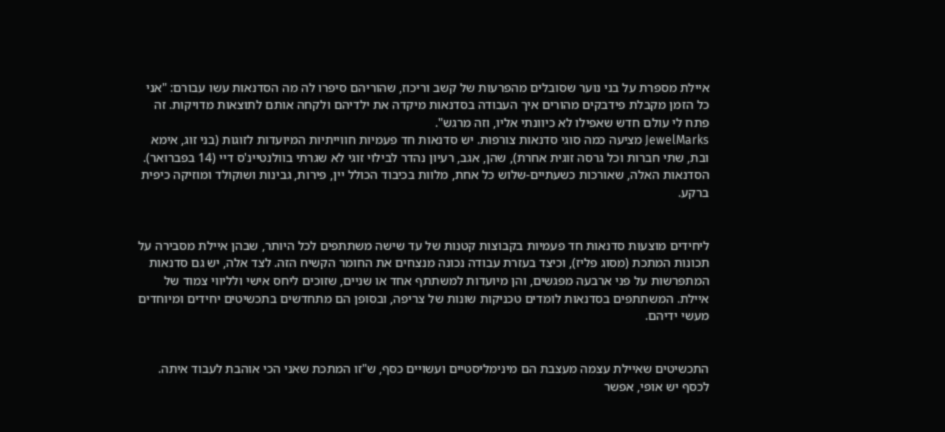איילת מספרת על בני נוער שסובלים מהפרעות של קשב וריכוז, שהוריהם סיפרו לה מה הסדנאות עשו עבורם: "אני כל הזמן מקבלת פידבקים מהורים איך העבודה בסדנאות מיקדה את ילדיהם ולקחה אותם לתוצאות מדויקות. זה פתח לי עולם חדש שאפילו לא כיוונתי אליו, וזה מרגש".
JewelMarks מציעה כמה סוגי סדנאות צורפות. יש סדנאות חד פעמיות חווייתיות המיועדות לזוגות (בני זוג, אימא ובת, שתי חברות וכל גרסה זוגית אחרת), שהן, אגב, רעיון נהדר לבילוי זוגי לא שגרתי בוולנטיינ'ס דיי (14 בפברואר). הסדנאות האלה, שאורכות כשעתיים-שלוש כל אחת, מלוות בכיבוד הכולל יין, פירות, גבינות ושוקולד ומוזיקה כיפית ברקע.


ליחידים מוצעות סדנאות חד פעמיות בקבוצות קטנות של עד שישה משתתפים לכל היותר, שבהן איילת מסבירה על תכונות המתכת (מסוג פליז), וכיצד בעזרת עבודה נכונה מנצחים את החומר הקשיח הזה. לצד אלה, יש גם סדנאות המתפרשות על פני ארבעה מפגשים, והן מיועדות למשתתף אחד או שניים, שזוכים ליחס אישי ולליווי צמוד של איילת. המשתתפים בסדנאות לומדים טכניקות שונות של צריפה, ובסופן הם מתחדשים בתכשיטים יחידים ומיוחדים מעשי ידיהם.


התכשיטים שאיילת עצמה מעצבת הם מינימליסטיים ועשויים כסף, ש"זו המתכת שאני הכי אוהבת לעבוד איתה. לכסף יש אופי, אפשר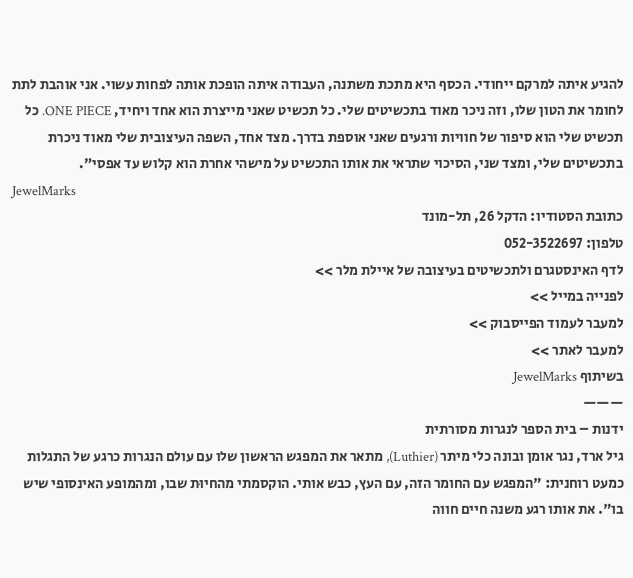להגיע איתה למרקם ייחודי. הכסף היא מתכת משתנה, העבודה איתה הופכת אותה לפחות עשוי. אני אוהבת לתת לחומר את הטון שלו, וזה ניכר מאוד בתכשיטים שלי. כל תכשיט שאני מייצרת הוא אחד ויחיד, ONE PIECE. כל תכשיט שלי הוא סיפור של חוויות ורגעים שאני אוספת בדרך. מצד אחד, השפה העיצובית שלי מאוד ניכרת בתכשיטים שלי, ומצד שני, הסיכוי שתראי את אותו התכשיט על מישהי אחרת הוא קלוש עד אפסי".
JewelMarks
כתובת הסטודיו: הדקל 26, תל-מונד
טלפון: 052-3522697
לדף האינסטגרם ולתכשיטים בעיצובה של איילת מלר >>
לפנייה במייל >>
למעבר לעמוד הפייסבוק >>
למעבר לאתר >>
בשיתוף JewelMarks
———
ידנות – בית הספר לנגרות מסורתית
גיל ארד, נגר אומן ובונה כלי מיתר (Luthier), מתאר את המפגש הראשון שלו עם עולם הנגרות כרגע של התגלות כמעט רוחנית: "המפגש עם החומר הזה, עם העץ, כבש אותי. הוקסמתי מהחיוּת שבו, ומהמופע האינסופי שיש בו". את אותו רגע משנה חיים חווה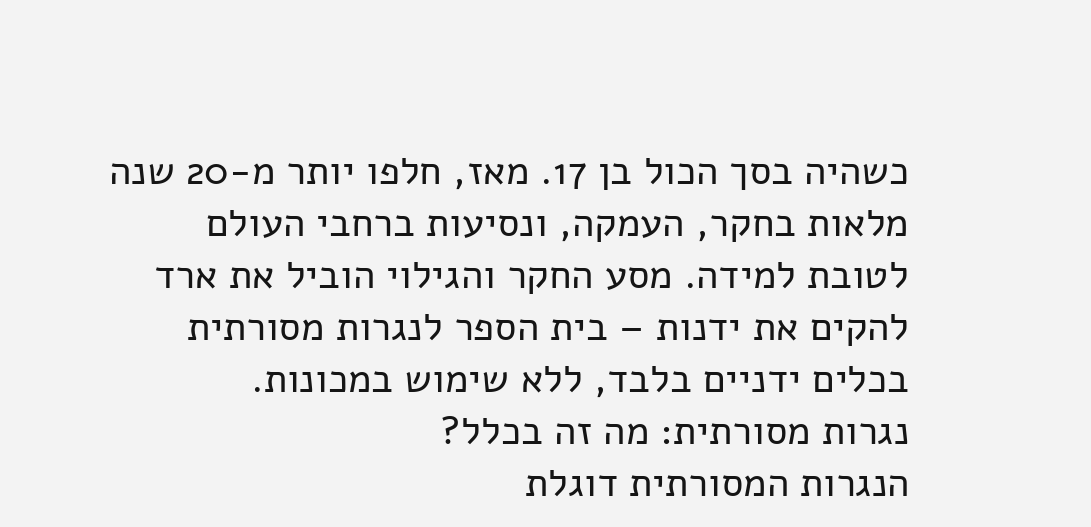כשהיה בסך הכול בן 17. מאז, חלפו יותר מ-20 שנה מלאות בחקר, העמקה, ונסיעות ברחבי העולם לטובת למידה. מסע החקר והגילוי הוביל את ארד להקים את ידנות – בית הספר לנגרות מסורתית בכלים ידניים בלבד, ללא שימוש במכונות.
נגרות מסורתית: מה זה בכלל?
הנגרות המסורתית דוגלת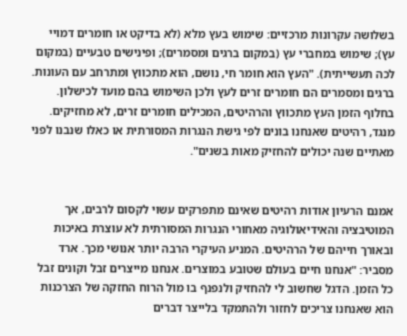בשלושה עקרונות מרכזיים: שימוש בעץ מלא (לא בדיקט או חומרים דמויי עץ); שימוש במחברי עץ (במקום ברגים ומסמרים); ופינישים טבעיים (במקום לכה תעשייתית). "העץ הוא חומר חי, נושם, הוא מתכווץ ומתרחב עם העונות. ברגים ומסמרים הם חומרים זרים לעץ ולכן השימוש בהם מועד לכישלון. בחלוף הזמן העץ מתכווץ והרהיטים, המכילים חומרים זרים, לא מחזיקים. מנגד, רהיטים שאנחנו בונים לפי גישת הנגרות המסורתית או כאלו שנבנו לפני מאתיים שנה יכולים להחזיק מאות בשנים".


אמנם הרעיון אודות רהיטים שאינם מתפרקים עשוי לקסום לרבים, אך המוטיבציה והאידיאולוגיה מאחורי הנגרות המסורתית לא עוצרת באיכות ובאורך חייהם של הרהיטים. המניע העיקרי הרבה יותר אנושי מכך. ארד מסביר: "אנחנו חיים בעולם שטובע במוצרים. אנחנו מייצרים זבל וקונים זבל כל הזמן. הדגל שחשוב לי להחזיק ולנפנף בו מול הרוח החזקה של הצרכנות הוא שאנחנו צריכים לחזור ולהתמקד בלייצר דברים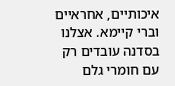איכותיים, אחראיים וברי קיימא. אצלנו בסדנה עובדים רק עם חומרי גלם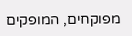מפוקחים, המופקים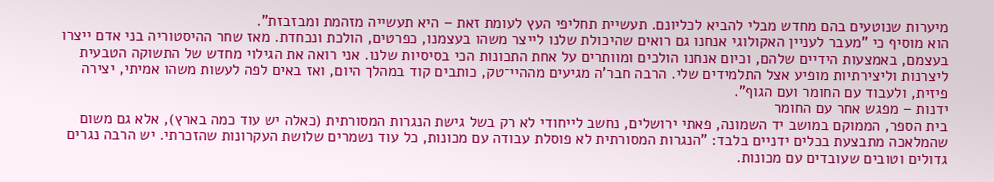מיערות שנוטעים בהם מחדש מבלי להביא לכליונם. תעשיית תחליפי העץ לעומת זאת – היא תעשייה מזהמת ומבזבזת".
הוא מוסיף כי "מעבר לעניין האקולוגי אנחנו גם רואים שהיכולת שלנו לייצר משהו בעצמנו, כפרטים, הולכת ונכחדת. מאז שחר ההיסטוריה בני אדם ייצרו בעצמם, באמצעות הידיים שלהם, וכיום אנחנו הולכים ומוותרים על אחת התכונות הכי בסיסיות שלנו. אני רואה את הגילוי מחדש של התשוקה הטבעית ליצרנות וליצירתיות מופיע אצל התלמידים שלי. הרבה חבר'ה מגיעים מההיי־טק, כותבים קוד במהלך היום, ואז באים לפה לעשות משהו אמיתי, יצירה פיזית, ולעבוד עם החומר ועם הגוף".
ידנות – מפגש אחר עם החומר
בית הספר, הממוקם במושב יד השמונה, פאתי ירושלים, נחשב לייחודי לא רק בשל גישת הנגרות המסורתית (כאלה יש עוד כמה בארץ), אלא גם משום שהמלאכה מתבצעת בכלים ידניים בלבד: "הנגרות המסורתית לא פוסלת עבודה עם מכונות, כל עוד נשמרים שלושת העקרונות שהזכרתי. יש הרבה נגרים גדולים וטובים שעובדים עם מכונות.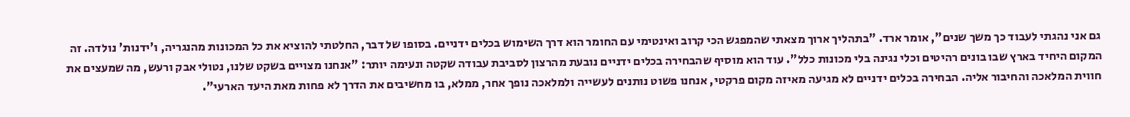גם אני נהגתי לעבוד כך משך שנים", אומר ארד. "בתהליך ארוך מצאתי שהמפגש הכי קרוב ואינטימי עם החומר הוא דרך השימוש בכלים ידניים. בסופו של דבר, החלטתי להוציא את כל המכונות מהנגריה, ו'ידנות' נולדה. זה המקום היחיד בארץ שבו בונים רהיטים וכלי נגינה בלי מכונות כלל". עוד הוא מוסיף שהבחירה בכלים ידניים נובעת מהרצון לסביבת עבודה שקטה ונעימה יותר: "אנחנו מצויים בשקט שלנו, נטולי אבק ורעש, מה שמעצים את חווית המלאכה והחיבור אליה. הבחירה בכלים ידניים לא מגיעה מאיזה מקום פרקטי, אנחנו פשוט נותנים לעשייה ולמלאכה נופך אחר, ממלא, בו מחשיבים את הדרך לא פחות מאת היעד הארעי".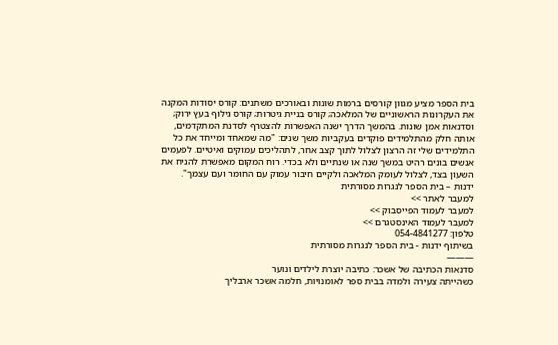בית הספר מציע מגוון קורסים ברמות שונות ובאורכים משתנים: קורס יסודות המקנה את העקרונות הראשוניים של המלאכה; קורס בניית גיטרות; קורס גילוף בעץ ירוק; וסדנאות אמן שונות. בהמשך הדרך ישנה האפשרות להצטרף לסדנת המתקדמים, אותה חלק מהתלמידים פוקדים בעקביות משך שנים: "מה שמאחד ומייחד את כל התלמידים שלי זה הרצון לצלול לתוך קצב אחר, לתהליכים עמוקים ואיטיים. לפעמים אנשים בונים רהיט במשך שנה או שנתיים ולא בכדי. רוח המקום מאפשרת להניח את השעון בצד, לצלול לעומק המלאכה ולקיים חיבור עמוק עם החומר ועם עצמך".
ידנות – בית הספר לנגרות מסורתית
למעבר לאתר >>
למעבר לעמוד הפייסבוק >>
למעבר לעמוד האינסטגרם >>
טלפון: 054-4841277
בשיתוף ידנות - בית הספר לנגרות מסורתית
———
סדנאות הכתיבה של אשכר: כתיבה יוצרת לילדים ונוער
כשהייתה צעירה ולמדה בבית ספר לאומנויות, חלמה אשכר ארבליך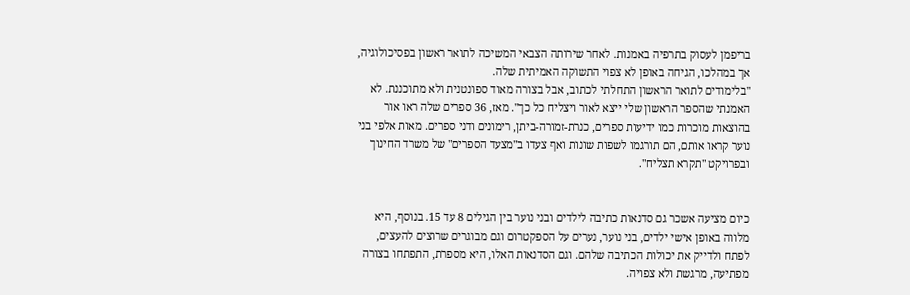בריפמן לעסוק בתרפיה באמנות. לאחר שירותה הצבאי המשיכה לתואר ראשון בפסיכולוגיה, אך במהלכו, הגיחה באופן לא צפוי התשוקה האמיתית שלה.
"בלימודים לתואר הראשון התחלתי לכתוב, אבל בצורה מאוד ספונטנית ולא מתוכננת. לא האמנתי שהספר הראשון שלי ייצא לאור ויצליח כל כך". מאז, 36 ספרים שלה ראו אור בהוצאות מוכרות כמו ידיעות ספרים, כנרת-זמורה-ביתן, רימונים ודני ספרים. מאות אלפי בני נוער קראו אותם, הם תורגמו לשפות שונות ואף צעדו ב"מצעד הספרים" של משרד החינוך ובפרויקט "תקרא תצליח".


כיום מציעה אשכר גם סדנאות כתיבה לילדים ובני נוער בין הגילים 8 עד 15. בנוסף, היא מלווה באופן אישי ילדים, בני נוער, נערים על הספקטרום וגם מבוגרים שרוצים להעצים, לפתח ולדייק את יכולות הכתיבה שלהם. וגם הסדנאות האלו, היא מספרת, התפתחו בצורה מפתיעה, מרגשת ולא צפויה.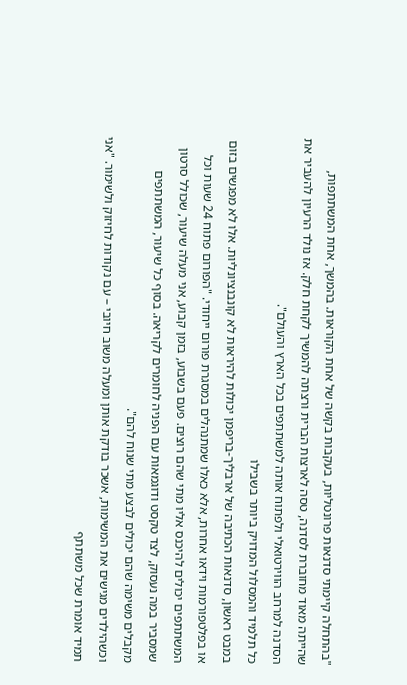"בהתחלה קיימתי סדנאות פרונטליות, בעקבות בקשה של אחת הקוראות. בהמשך, אחת המשתתפות, שהייתה מאוד מחוברת לסדנה, טסה לארצות הברית ורצתה להמשיך לקחת חלק. אז נולד הרעיון להעביר את הסדנה למרחב הווירטואלי ולפתוח אותה למשתתפים בכל הארץ והעולם".
כל תלמיד והמסלול המדויק ביותר בשבילו
במבט ראשון, סדנאות הכתיבה של ארבליך-בריפמן יכולות להיראות לא קונבנציונליות. אלו לא מפגשים בזום או בפלטפורמות וידאו אחרות, אלא כאלו שמתנהלים במסגרת פורום ייחודי. "הפורום פתוח 24 שעות וכל המשתתפים יכולים להיכנס אליו מתי שהם רוצים. פעם בשבוע, בזמן קבוע, אני מעלה שיעור, שכולל סרטון שמסביר במה נעסוק, לצד טקסט ודוגמאות עם הפניה לחומרים לקריאה. בסוף כל שיעור, המשתתפים מקבלים משימה שהם יכולים לבצע מתי שנוח להם".
וכשהילדים מגישים את המשימות, אשכר בודקת אותן ומעלה משוב חיובי – עם נקודות לחיזוק ולשימור. "אני תמיד אומרת שכל משתתף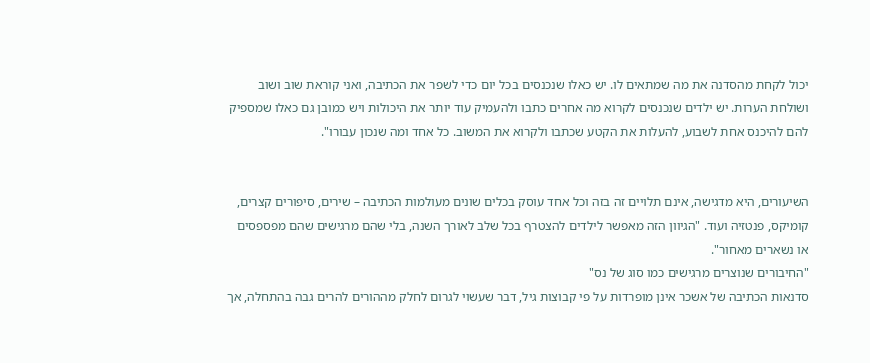יכול לקחת מהסדנה את מה שמתאים לו. יש כאלו שנכנסים בכל יום כדי לשפר את הכתיבה, ואני קוראת שוב ושוב ושולחת הערות. יש ילדים שנכנסים לקרוא מה אחרים כתבו ולהעמיק עוד יותר את היכולות ויש כמובן גם כאלו שמספיק להם להיכנס אחת לשבוע, להעלות את הקטע שכתבו ולקרוא את המשוב. כל אחד ומה שנכון עבורו".


השיעורים, היא מדגישה, אינם תלויים זה בזה וכל אחד עוסק בכלים שונים מעולמות הכתיבה – שירים, סיפורים קצרים, קומיקס, פנטזיה ועוד. "הגיוון הזה מאפשר לילדים להצטרף בכל שלב לאורך השנה, בלי שהם מרגישים שהם מפספסים או נשארים מאחור".
"החיבורים שנוצרים מרגישים כמו סוג של נס"
סדנאות הכתיבה של אשכר אינן מופרדות על פי קבוצות גיל, דבר שעשוי לגרום לחלק מההורים להרים גבה בהתחלה, אך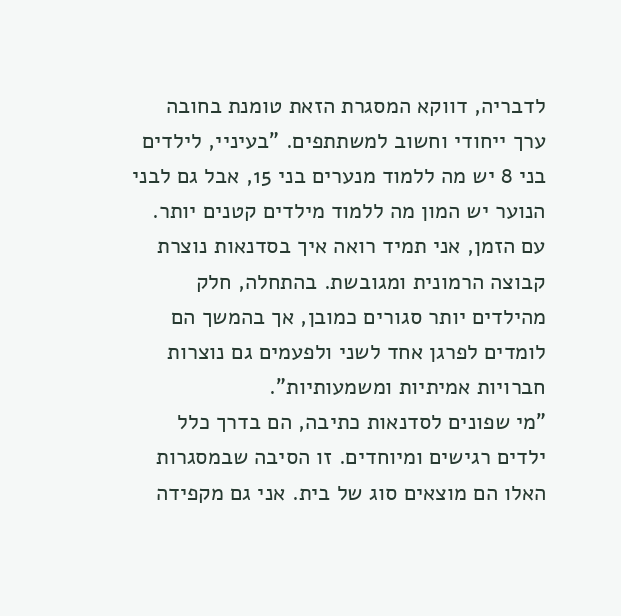לדבריה, דווקא המסגרת הזאת טומנת בחובה ערך ייחודי וחשוב למשתתפים. "בעיניי, לילדים בני 8 יש מה ללמוד מנערים בני 15, אבל גם לבני הנוער יש המון מה ללמוד מילדים קטנים יותר. עם הזמן, אני תמיד רואה איך בסדנאות נוצרת קבוצה הרמונית ומגובשת. בהתחלה, חלק מהילדים יותר סגורים כמובן, אך בהמשך הם לומדים לפרגן אחד לשני ולפעמים גם נוצרות חברויות אמיתיות ומשמעותיות".
"מי שפונים לסדנאות כתיבה, הם בדרך כלל ילדים רגישים ומיוחדים. זו הסיבה שבמסגרות האלו הם מוצאים סוג של בית. אני גם מקפידה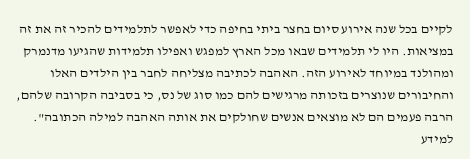לקיים בכל שנה אירוע סיום בחצר ביתי בחיפה כדי לאפשר לתלמידים להכיר זה את זה במציאות. היו לי תלמידים שבאו מכל הארץ למפגש ואפילו תלמידות שהגיעו מדנמרק ומהולנד במיוחד לאירוע הזה. האהבה לכתיבה מצליחה לחבר בין הילדים האלו והחיבורים שנוצרים בזכותה מרגישים להם כמו סוג של נס, כי בסביבה הקרובה שלהם, הרבה פעמים הם לא מוצאים אנשים שחולקים את אותה האהבה למילה הכתובה".
למידע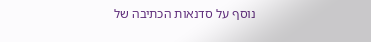נוסף על סדנאות הכתיבה של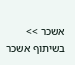אשכר >>
בשיתוף אשכר